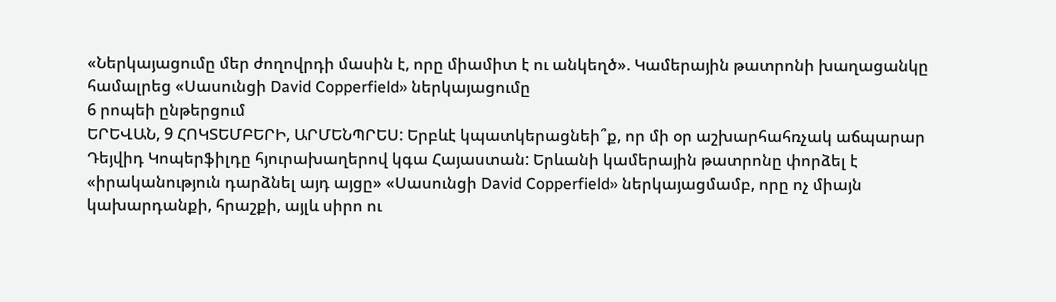«Ներկայացումը մեր ժողովրդի մասին է, որը միամիտ է ու անկեղծ». Կամերային թատրոնի խաղացանկը համալրեց «Սասունցի David Copperfield» ներկայացումը
6 րոպեի ընթերցում
ԵՐԵՎԱՆ, 9 ՀՈԿՏԵՄԲԵՐԻ, ԱՐՄԵՆՊՐԵՍ: Երբևէ կպատկերացնեի՞ք, որ մի օր աշխարհահռչակ աճպարար Դեյվիդ Կոպերֆիլդը հյուրախաղերով կգա Հայաստան: Երևանի կամերային թատրոնը փորձել է «իրականություն դարձնել այդ այցը» «Սասունցի David Copperfield» ներկայացմամբ, որը ոչ միայն կախարդանքի, հրաշքի, այլև սիրո ու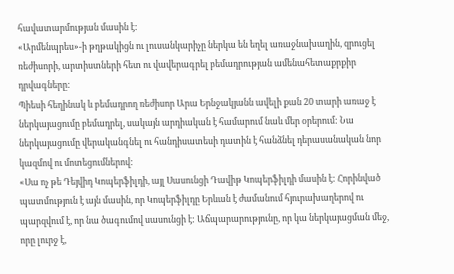հավատարմության մասին է:
«Արմենպրես»-ի թղթակիցն ու լուսանկարիչը ներկա են եղել առաջնախաղին, զրուցել ռեժիսորի, արտիստների հետ ու վավերագրել բեմադրության ամենահետաքրքիր դրվագները:
Պիեսի հեղինակ և բեմադրող ռեժիսոր Արա Երնջակյանն ավելի քան 20 տարի առաջ է ներկայացումը բեմադրել, սակայն արդիական է համարում նաև մեր օրերում: Նա ներկայացումը վերականգնել ու հանդիսատեսի դատին է հանձնել դերասանական նոր կազմով ու մոտեցումներով:
«Սա ոչ թե Դեյվիդ Կոպերֆիլդի, այլ Սասունցի Դավիթ Կոպերֆիլդի մասին է: Հորինված պատմություն է այն մասին, որ Կոպերֆիլդը Երևան է ժամանում հյուրախաղերով ու պարզվում է, որ նա ծագումով սասունցի է: Աճպարարությունը, որ կա ներկայացման մեջ, որը լուրջ է,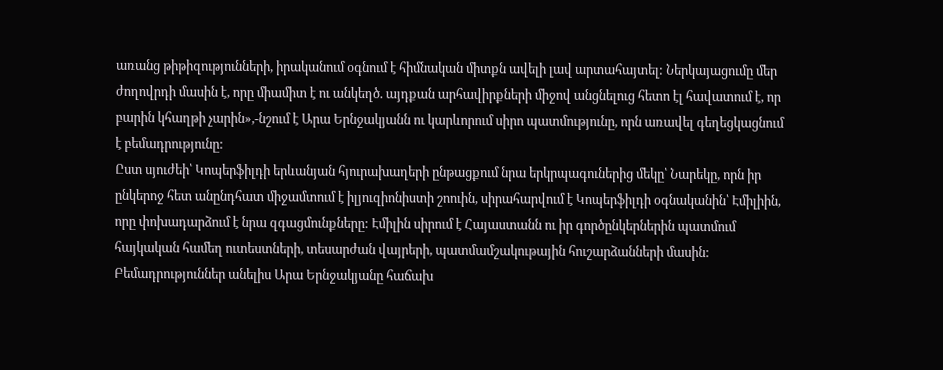առանց թիթիզությունների, իրականում օգնում է հիմնական միտքն ավելի լավ արտահայտել: Ներկայացումը մեր ժողովրդի մասին է, որը միամիտ է ու անկեղծ. այդքան արհավիրքների միջով անցնելուց հետո էլ հավատում է, որ բարին կհաղթի չարին»,-նշում է Արա Երնջակյանն ու կարևորում սիրո պատմությունը, որն առավել գեղեցկացնում է բեմադրությունը:
Ըստ սյուժեի՝ Կոպերֆիլդի երևանյան հյուրախաղերի ընթացքում նրա երկրպագուներից մեկը՝ Նարեկը, որն իր ընկերոջ հետ անընդհատ միջամտում է իլյուզիոնիստի շոուին, սիրահարվում է Կոպերֆիլդի օգնականին՝ Էմիլիին, որը փոխադարձում է նրա զգացմունքները: Էմիլին սիրում է Հայաստանն ու իր գործընկերներին պատմում հայկական համեղ ուտեստների, տեսարժան վայրերի, պատմամշակութային հուշարձանների մասին:
Բեմադրություններ անելիս Արա Երնջակյանը հաճախ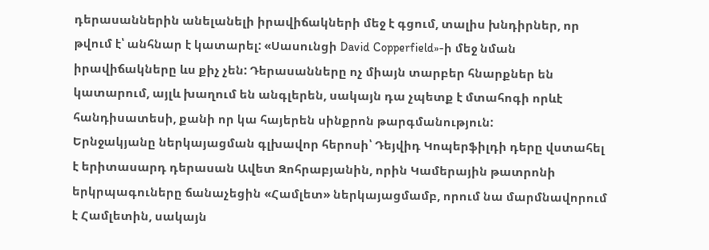դերասաններին անելանելի իրավիճակների մեջ է գցում, տալիս խնդիրներ, որ թվում է՝ անհնար է կատարել: «Սասունցի David Copperfield»-ի մեջ նման իրավիճակները ևս քիչ չեն: Դերասանները ոչ միայն տարբեր հնարքներ են կատարում, այլև խաղում են անգլերեն, սակայն դա չպետք է մտահոգի որևէ հանդիսատեսի, քանի որ կա հայերեն սինքրոն թարգմանություն:
Երնջակյանը ներկայացման գլխավոր հերոսի՝ Դեյվիդ Կոպերֆիլդի դերը վստահել է երիտասարդ դերասան Ավետ Զոհրաբյանին, որին Կամերային թատրոնի երկրպագուները ճանաչեցին «Համլետ» ներկայացմամբ, որում նա մարմնավորում է Համլետին, սակայն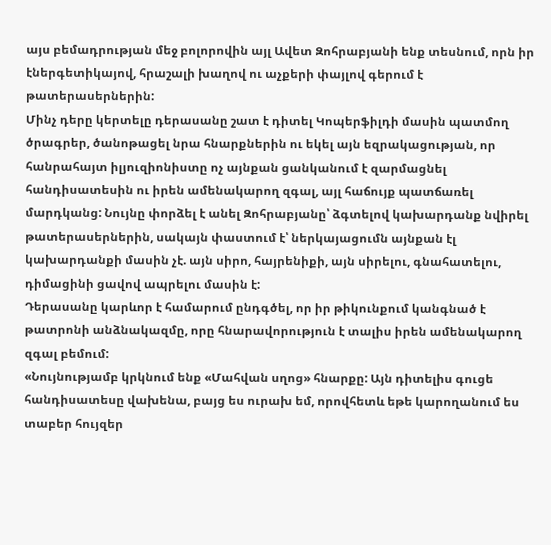այս բեմադրության մեջ բոլորովին այլ Ավետ Զոհրաբյանի ենք տեսնում, որն իր էներգետիկայով, հրաշալի խաղով ու աչքերի փայլով գերում է թատերասերներին:
Մինչ դերը կերտելը դերասանը շատ է դիտել Կոպերֆիլդի մասին պատմող ծրագրեր, ծանոթացել նրա հնարքներին ու եկել այն եզրակացության, որ հանրահայտ իլյուզիոնիստը ոչ այնքան ցանկանում է զարմացնել հանդիսատեսին ու իրեն ամենակարող զգալ, այլ հաճույք պատճառել մարդկանց: Նույնը փորձել է անել Զոհրաբյանը՝ ձգտելով կախարդանք նվիրել թատերասերներին, սակայն փաստում է՝ ներկայացումն այնքան էլ կախարդանքի մասին չէ. այն սիրո, հայրենիքի, այն սիրելու, գնահատելու, դիմացինի ցավով ապրելու մասին է:
Դերասանը կարևոր է համարում ընդգծել, որ իր թիկունքում կանգնած է թատրոնի անձնակազմը, որը հնարավորություն է տալիս իրեն ամենակարող զգալ բեմում:
«Նույնությամբ կրկնում ենք «Մահվան սղոց» հնարքը: Այն դիտելիս գուցե հանդիսատեսը վախենա, բայց ես ուրախ եմ, որովհետև եթե կարողանում ես տաբեր հույզեր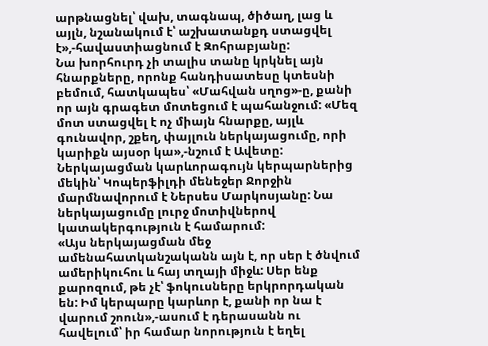արթնացնել՝ վախ, տագնապ, ծիծաղ, լաց և այլն, նշանակում է՝ աշխատանքդ ստացվել է»,-հավաստիացնում է Զոհրաբյանը:
Նա խորհուրդ չի տալիս տանը կրկնել այն հնարքները, որոնք հանդիսատեսը կտեսնի բեմում, հատկապես՝ «Մահվան սղոց»-ը, քանի որ այն գրագետ մոտեցում է պահանջում: «Մեզ մոտ ստացվել է ոչ միայն հնարքը, այլև գունավոր, շքեղ, փայլուն ներկայացումը, որի կարիքն այսօր կա»,-նշում է Ավետը:
Ներկայացման կարևորագույն կերպարներից մեկին՝ Կոպերֆիլդի մենեջեր Ջորջին մարմնավորում է Ներսես Մարկոսյանը: Նա ներկայացումը լուրջ մոտիվներով կատակերգություն է համարում:
«Այս ներկայացման մեջ ամենահատկանշականն այն է, որ սեր է ծնվում ամերիկուհու և հայ տղայի միջև: Սեր ենք քարոզում, թե չէ՝ ֆոկուսները երկրորդական են: Իմ կերպարը կարևոր է, քանի որ նա է վարում շոուն»,-ասում է դերասանն ու հավելում՝ իր համար նորություն է եղել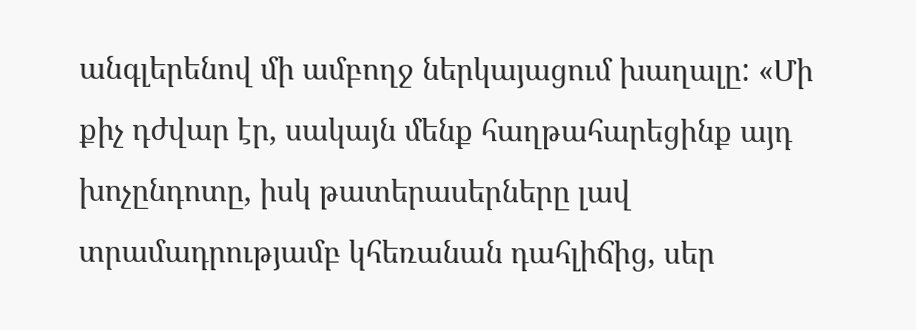անգլերենով մի ամբողջ ներկայացում խաղալը: «Մի քիչ դժվար էր, սակայն մենք հաղթահարեցինք այդ խոչընդոտը, իսկ թատերասերները լավ տրամադրությամբ կհեռանան դահլիճից, սեր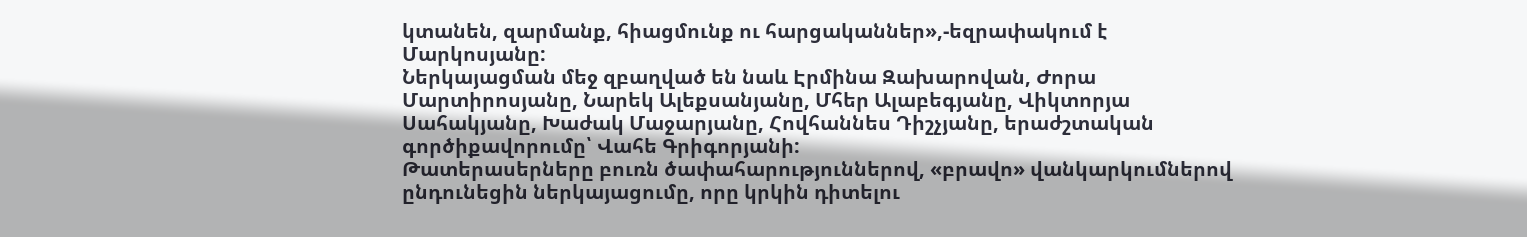կտանեն, զարմանք, հիացմունք ու հարցականներ»,-եզրափակում է Մարկոսյանը:
Ներկայացման մեջ զբաղված են նաև Էրմինա Զախարովան, Ժորա Մարտիրոսյանը, Նարեկ Ալեքսանյանը, Մհեր Ալաբեգյանը, Վիկտորյա Սահակյանը, Խաժակ Մաջարյանը, Հովհաննես Դիշչյանը, երաժշտական գործիքավորումը՝ Վահե Գրիգորյանի:
Թատերասերները բուռն ծափահարություններով, «բրավո» վանկարկումներով ընդունեցին ներկայացումը, որը կրկին դիտելու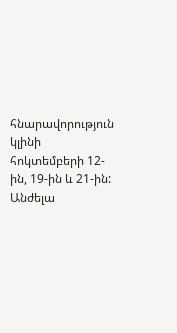հնարավորություն կլինի հոկտեմբերի 12-ին, 19-ին և 21-ին:
Անժելա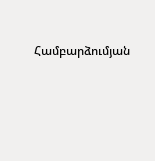Համբարձումյան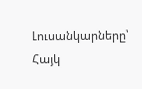Լուսանկարները՝ Հայկ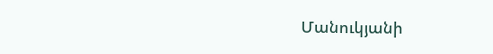Մանուկյանի